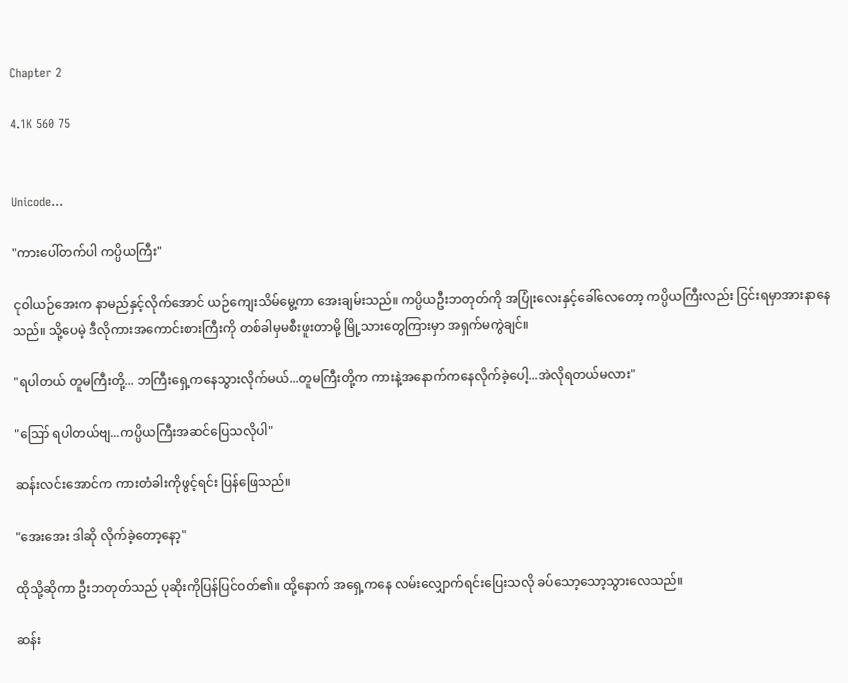Chapter 2

4.1K 560 75


Unicode...

"ကားပေါ်တက်ပါ ကပ္ပိယကြီး"

ငုဝါယဉ်အေးက နာမည်နှင့်လိုက်အောင် ယဉ်ကျေးသိမ်မွေ့ကာ အေးချမ်းသည်။ ကပ္ပိယဦးဘတုတ်ကို အပြုံးလေးနှင့်ခေါ်လေတော့ ကပ္ပိယကြီးလည်း ငြင်းရမှာအားနာနေသည်။ သို့ပေမဲ့ ဒီလိုကားအကောင်းစားကြီးကို တစ်ခါမှမစီးဖူးတာမို့ မြို့သားတွေကြားမှာ အရှက်မကွဲချင်။

"ရပါတယ် တူမကြီးတို့... ဘကြီးရှေ့ကနေသွားလိုက်မယ်...တူမကြီးတို့က ကားနဲ့အနောက်ကနေလိုက်ခဲ့ပေါ့...အဲလိုရတယ်မလား"

"ဪ ရပါတယ်ဗျ...ကပ္ပိယကြီးအဆင်ပြေသလိုပါ"

ဆန်းလင်းအောင်က ကားတံခါးကိုဖွင့်ရင်း ပြန်ဖြေသည်။

"အေးအေး ဒါဆို လိုက်ခဲ့တော့နော့"

ထိုသို့ဆိုကာ ဦးဘတုတ်သည် ပုဆိုးကိုပြန်ပြင်ဝတ်၏။ ထို့နောက် အရှေ့ကနေ လမ်းလျှောက်ရင်းပြေးသလို ခပ်သော့သော့သွားလေသည်။

ဆန်း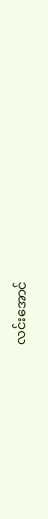လင်းအောင်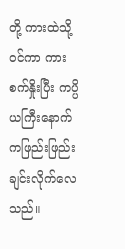တို့ ကားထဲသို့ဝင်ကာ ကားစက်နှိုးပြီး ကပ္ပိယကြီးနောက်ကဖြည်းဖြည်းချင်းလိုက်လေသည်။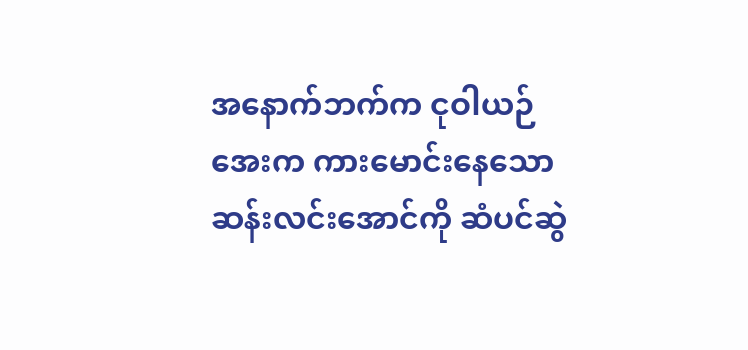အနောက်ဘက်က ငုဝါယဉ်အေးက ကားမောင်းနေသောဆန်းလင်းအောင်ကို ဆံပင်ဆွဲ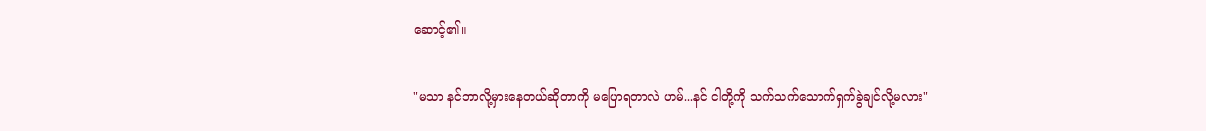ဆောင့်၏။

"မသာ နင်ဘာလို့မှားနေတယ်ဆိုတာကို မပြောရတာလဲ ဟမ်...နင် ငါတို့ကို သက်သက်သောက်ရှက်ခွဲချင်လို့မလား"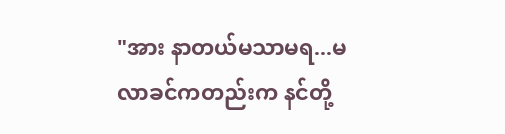"အား နာတယ်မသာမရ...မလာခင်ကတည်းက နင်တို့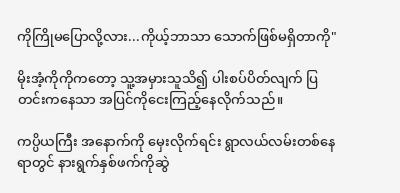ကိုကြိုမပြောလို့လား...ကိုယ့်ဘာသာ သောက်ဖြစ်မရှိတာကို"

မိုးအံ့ကိုကိုကတော့ သူ့အမှားသူသိ၍ ပါးစပ်ပိတ်လျက် ပြတင်းကနေသာ အပြင်ကိုငေးကြည့်နေလိုက်သည်။

ကပ္ပိယကြီး အနောက်ကို မှေးလိုက်ရင်း ရွာလယ်လမ်းတစ်နေရာတွင် နားရွက်နှစ်ဖက်ကိုဆွဲ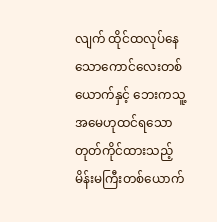လျက် ထိုင်ထလုပ်နေသောကောင်လေးတစ်ယောက်နှင့် ဘေးကသူ့အမေဟုထင်ရသော တုတ်ကိုင်ထားသည့်မိန်းမကြီးတစ်ယောက်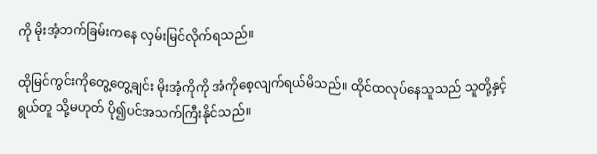ကို မိုးအံ့ဘက်ခြမ်းကနေ လှမ်းမြင်လိုက်ရသည်။

ထိုမြင်ကွင်းကိုတွေ့တွေ့ချင်း မိုးအံ့ကိုကို အံကိုစေ့လျက်ရယ်မိသည်။ ထိုင်ထလုပ်နေသူသည် သူတို့နှင့်ရွယ်တူ သို့မဟုတ် ပို၍ပင်အသက်ကြီးနိုင်သည်။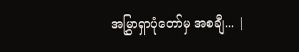အမြွှာရှာပုံတော်မှ အစချီ... |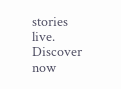stories live. Discover now